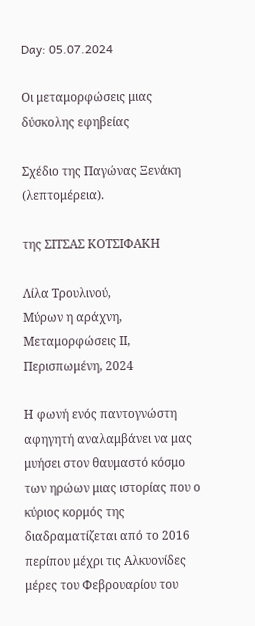Day: 05.07.2024

Οι μεταμορφώσεις μιας δύσκολης εφηβείας

Σχέδιο της Παγώνας Ξενάκη (λεπτομέρεια).

της ΣΙΤΣΑΣ ΚΟΤΣΙΦΑΚΗ

Λίλα Τρουλινού,
Μύρων η αράχνη, Μεταμορφώσεις ΙΙ,
Περισπωμένη, 2024

Η φωνή ενός παντογνώστη αφηγητή αναλαμβάνει να μας μυήσει στον θαυμαστό κόσμο των ηρώων μιας ιστορίας που ο κύριος κορμός της διαδραματίζεται από το 2016 περίπου μέχρι τις Αλκυονίδες μέρες του Φεβρουαρίου του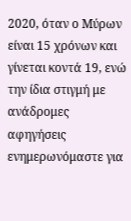2020, όταν ο Μύρων είναι 15 χρόνων και γίνεται κοντά 19, ενώ την ίδια στιγμή με ανάδρομες αφηγήσεις ενημερωνόμαστε για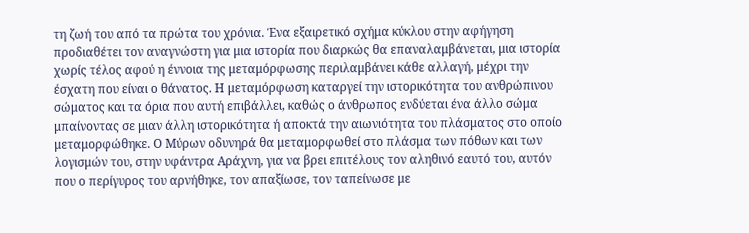τη ζωή του από τα πρώτα του χρόνια. Ένα εξαιρετικό σχήμα κύκλου στην αφήγηση προδιαθέτει τον αναγνώστη για μια ιστορία που διαρκώς θα επαναλαμβάνεται, μια ιστορία χωρίς τέλος αφού η έννοια της μεταμόρφωσης περιλαμβάνει κάθε αλλαγή, μέχρι την έσχατη που είναι ο θάνατος. Η μεταμόρφωση καταργεί την ιστορικότητα του ανθρώπινου σώματος και τα όρια που αυτή επιβάλλει, καθώς ο άνθρωπος ενδύεται ένα άλλο σώμα μπαίνοντας σε μιαν άλλη ιστορικότητα ή αποκτά την αιωνιότητα του πλάσματος στο οποίο μεταμορφώθηκε. Ο Μύρων οδυνηρά θα μεταμορφωθεί στο πλάσμα των πόθων και των λογισμών του, στην υφάντρα Αράχνη, για να βρει επιτέλους τον αληθινό εαυτό του, αυτόν που ο περίγυρος του αρνήθηκε, τον απαξίωσε, τον ταπείνωσε με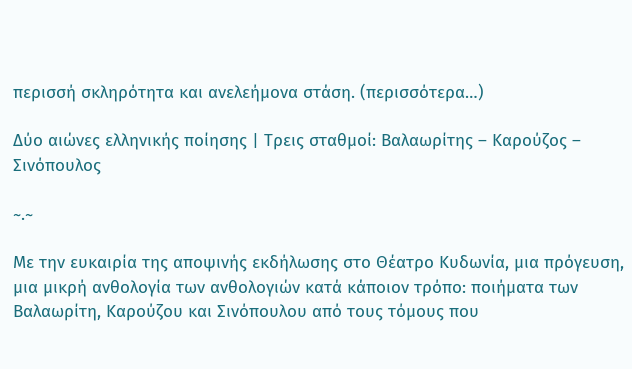περισσή σκληρότητα και ανελεήμονα στάση. (περισσότερα…)

Δύο αιώνες ελληνικής ποίησης | Τρεις σταθμοί: Βαλαωρίτης – Καρούζος – Σινόπουλος

~.~

Με την ευκαιρία της αποψινής εκδήλωσης στο Θέατρο Κυδωνία, μια πρόγευση, μια μικρή ανθολογία των ανθολογιών κατά κάποιον τρόπο: ποιήματα των Βαλαωρίτη, Καρούζου και Σινόπουλου από τους τόμους που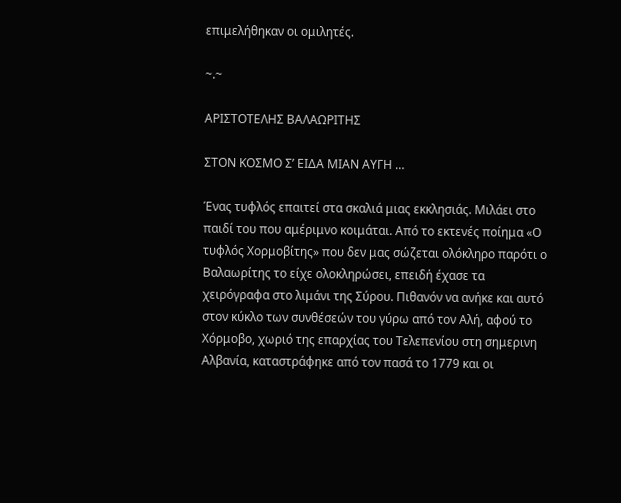επιμελήθηκαν οι ομιλητές.

~.~

ΑΡΙΣΤΟΤΕΛΗΣ ΒΑΛΑΩΡΙΤΗΣ

ΣΤΟΝ ΚΟΣΜΟ Σ’ ΕΙΔΑ ΜΙΑΝ ΑΥΓΗ …

Ένας τυφλός επαιτεί στα σκαλιά μιας εκκλησιάς. Μιλάει στο παιδί του που αμέριμνο κοιμάται. Από το εκτενές ποίημα «Ο τυφλός Χορμοβίτης» που δεν μας σώζεται ολόκληρο παρότι ο Βαλαωρίτης το είχε ολοκληρώσει, επειδή έχασε τα χειρόγραφα στο λιμάνι της Σύρου. Πιθανόν να ανήκε και αυτό στον κύκλο των συνθέσεών του γύρω από τον Αλή, αφού το Χόρμοβο, χωριό της επαρχίας του Τελεπενίου στη σημερινη Αλβανία, καταστράφηκε από τον πασά το 1779 και οι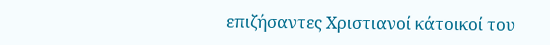επιζήσαντες Χριστιανοί κάτοικοί του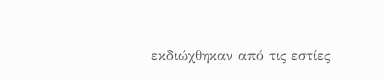εκδιώχθηκαν από τις εστίες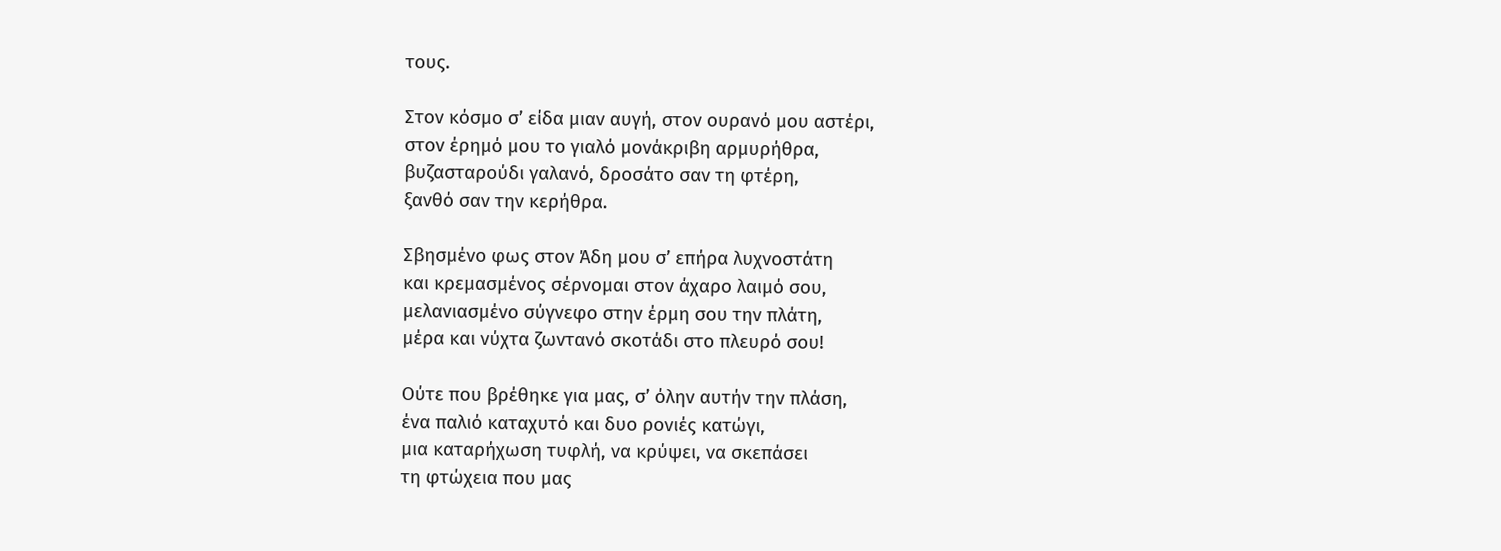τους.

Στον κόσμο σ’ είδα μιαν αυγή, στον ουρανό μου αστέρι,
στον έρημό μου το γιαλό μονάκριβη αρμυρήθρα,
βυζασταρούδι γαλανό, δροσάτο σαν τη φτέρη,
ξανθό σαν την κερήθρα.

Σβησμένο φως στον Άδη μου σ’ επήρα λυχνοστάτη
και κρεμασμένος σέρνομαι στον άχαρο λαιμό σου,
μελανιασμένο σύγνεφο στην έρμη σου την πλάτη,
μέρα και νύχτα ζωντανό σκοτάδι στο πλευρό σου!

Ούτε που βρέθηκε για μας, σ’ όλην αυτήν την πλάση,
ένα παλιό καταχυτό και δυο ρονιές κατώγι,
μια καταρήχωση τυφλή, να κρύψει, να σκεπάσει
τη φτώχεια που μας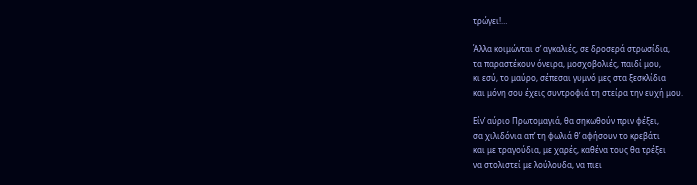τρώγει!…

Άλλα κοιμώνται σ’ αγκαλιές, σε δροσερά στρωσίδια,
τα παραστέκουν όνειρα, μοσχοβολιές, παιδί μου,
κι εσύ, το μαύρο, σέπεσαι γυμνό μες στα ξεσκλίδια
και μόνη σου έχεις συντροφιά τη στείρα την ευχή μου.

Είν’ αύριο Πρωτομαγιά, θα σηκωθούν πριν φέξει,
σα χιλιδόνια απ’ τη φωλιά θ’ αφήσουν το κρεβάτι
και με τραγούδια, με χαρές, καθένα τους θα τρέξει
να στολιστεί με λούλουδα, να πιει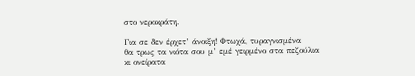στο νεροκράτη.

Για σε δεν έρχετ’ άνοιξη! Φτωχά, τυραγνισμένα
θα τρως τα νιότα σου μ’ εμέ γειρμένο στα πεζούλια
κι ονείρατα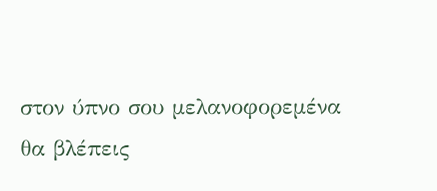στον ύπνο σου μελανοφορεμένα
θα βλέπεις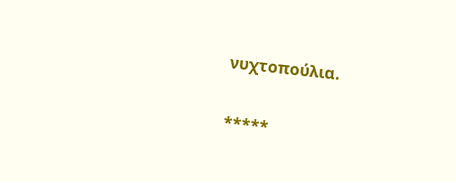νυχτοπούλια.

*****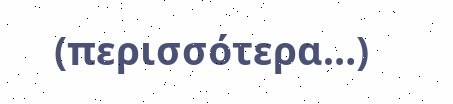(περισσότερα…)